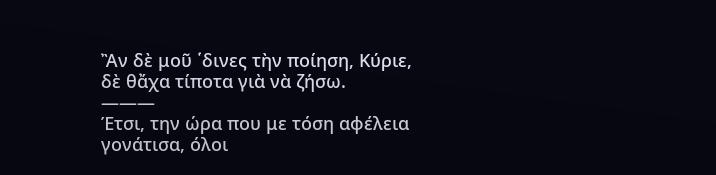Ἂν δὲ μοῦ ῾δινες τὴν ποίηση, Κύριε,
δὲ θἄχα τίποτα γιὰ νὰ ζήσω.
———
Έτσι, την ώρα που με τόση αφέλεια γονάτισα, όλοι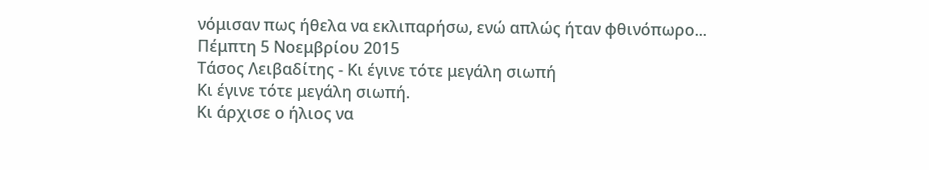νόμισαν πως ήθελα να εκλιπαρήσω, ενώ απλώς ήταν φθινόπωρο...
Πέμπτη 5 Νοεμβρίου 2015
Τάσος Λειβαδίτης - Κι έγινε τότε μεγάλη σιωπή
Κι έγινε τότε μεγάλη σιωπή.
Κι άρχισε ο ήλιος να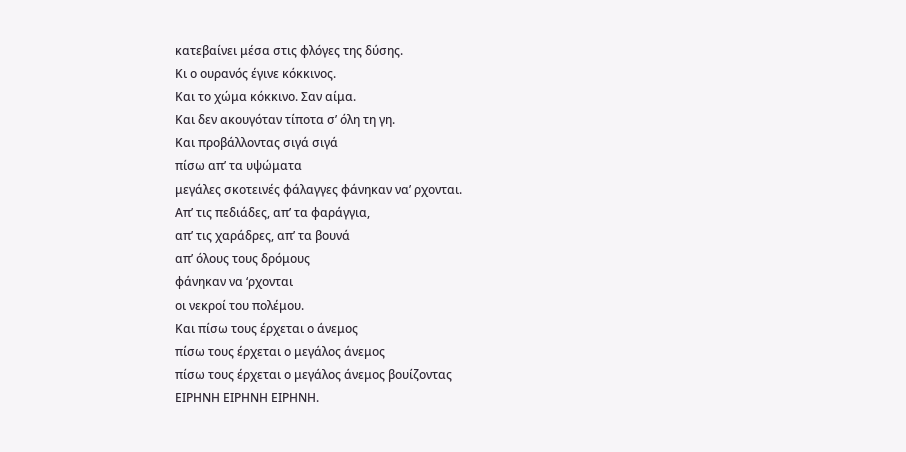κατεβαίνει μέσα στις φλόγες της δύσης.
Κι ο ουρανός έγινε κόκκινος.
Και το χώμα κόκκινο. Σαν αίμα.
Και δεν ακουγόταν τίποτα σ’ όλη τη γη.
Και προβάλλοντας σιγά σιγά
πίσω απ’ τα υψώματα
μεγάλες σκοτεινές φάλαγγες φάνηκαν να’ ρχονται.
Απ’ τις πεδιάδες, απ’ τα φαράγγια,
απ’ τις χαράδρες, απ’ τα βουνά
απ’ όλους τους δρόμους
φάνηκαν να ‘ρχονται
οι νεκροί του πολέμου.
Και πίσω τους έρχεται ο άνεμος
πίσω τους έρχεται ο μεγάλος άνεμος
πίσω τους έρχεται ο μεγάλος άνεμος βουίζοντας
ΕΙΡΗΝΗ ΕΙΡΗΝΗ ΕΙΡΗΝΗ.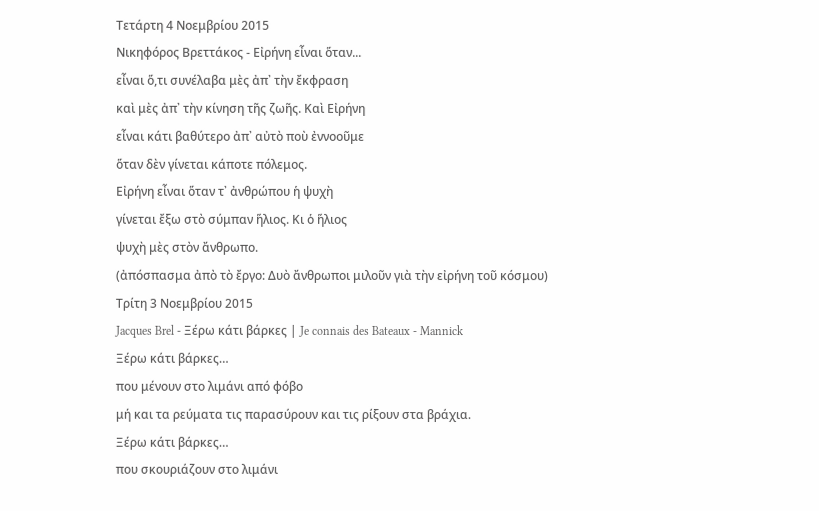Τετάρτη 4 Νοεμβρίου 2015
Νικηφόρος Βρεττάκος - Εἰρήνη εἶναι ὅταν...
εἶναι ὅ,τι συνέλαβα μὲς ἀπ᾿ τὴν ἔκφραση
καὶ μὲς ἀπ᾿ τὴν κίνηση τῆς ζωῆς. Καὶ Εἰρήνη
εἶναι κάτι βαθύτερο ἀπ᾿ αὐτὸ ποὺ ἐννοοῦμε
ὅταν δὲν γίνεται κάποτε πόλεμος.
Εἰρήνη εἶναι ὅταν τ᾿ ἀνθρώπου ἡ ψυχὴ
γίνεται ἔξω στὸ σύμπαν ἥλιος. Κι ὁ ἥλιος
ψυχὴ μὲς στὸν ἄνθρωπο.
(ἀπόσπασμα ἀπὸ τὸ ἔργο: Δυὸ ἄνθρωποι μιλοῦν γιὰ τὴν εἰρήνη τοῦ κόσμου)
Τρίτη 3 Νοεμβρίου 2015
Jacques Brel - Ξέρω κάτι βάρκες | Je connais des Bateaux - Mannick
Ξέρω κάτι βάρκες…
που μένουν στο λιμάνι από φόβο
μή και τα ρεύματα τις παρασύρουν και τις ρίξουν στα βράχια.
Ξέρω κάτι βάρκες…
που σκουριάζουν στο λιμάνι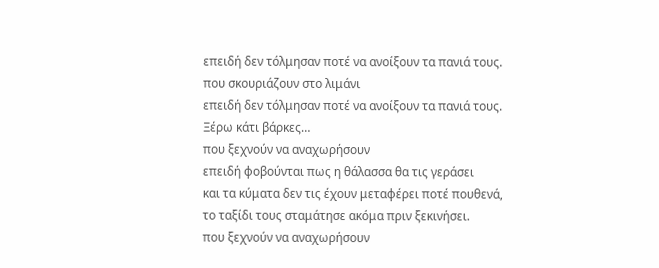επειδή δεν τόλμησαν ποτέ να ανοίξουν τα πανιά τους.
που σκουριάζουν στο λιμάνι
επειδή δεν τόλμησαν ποτέ να ανοίξουν τα πανιά τους.
Ξέρω κάτι βάρκες…
που ξεχνούν να αναχωρήσουν
επειδή φοβούνται πως η θάλασσα θα τις γεράσει
και τα κύματα δεν τις έχουν μεταφέρει ποτέ πουθενά,
το ταξίδι τους σταμάτησε ακόμα πριν ξεκινήσει.
που ξεχνούν να αναχωρήσουν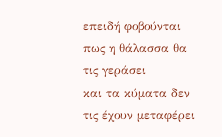επειδή φοβούνται πως η θάλασσα θα τις γεράσει
και τα κύματα δεν τις έχουν μεταφέρει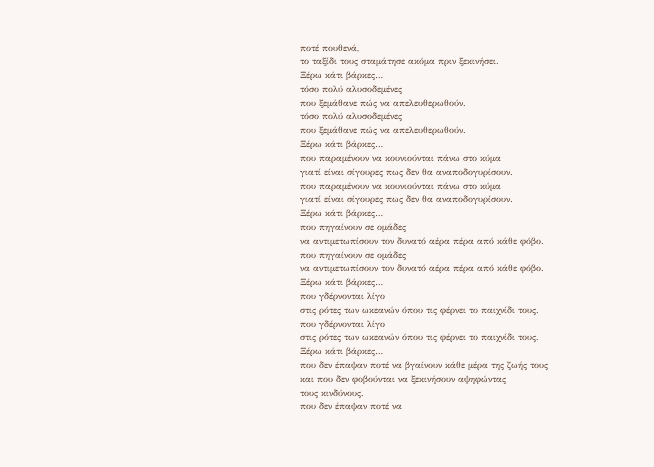ποτέ πουθενά,
το ταξίδι τους σταμάτησε ακόμα πριν ξεκινήσει.
Ξέρω κάτι βάρκες…
τόσο πολύ αλυσοδεμένες
που ξεμάθανε πώς να απελευθερωθούν.
τόσο πολύ αλυσοδεμένες
που ξεμάθανε πώς να απελευθερωθούν.
Ξέρω κάτι βάρκες…
που παραμένουν να κουνιούνται πάνω στο κύμα
γιατί είναι σίγουρες πως δεν θα αναποδογυρίσουν.
που παραμένουν να κουνιούνται πάνω στο κύμα
γιατί είναι σίγουρες πως δεν θα αναποδογυρίσουν.
Ξέρω κάτι βάρκες…
που πηγαίνουν σε ομάδες
να αντιμετωπίσουν τον δυνατό αέρα πέρα από κάθε φόβο.
που πηγαίνουν σε ομάδες
να αντιμετωπίσουν τον δυνατό αέρα πέρα από κάθε φόβο.
Ξέρω κάτι βάρκες…
που γδέρνονται λίγο
στις ρότες των ωκεανών όπου τις φέρνει το παιχνίδι τους.
που γδέρνονται λίγο
στις ρότες των ωκεανών όπου τις φέρνει το παιχνίδι τους.
Ξέρω κάτι βάρκες…
που δεν έπαψαν ποτέ να βγαίνουν κάθε μέρα της ζωής τους
και που δεν φοβούνται να ξεκινήσουν αψηφώντας
τους κινδύνους.
που δεν έπαψαν ποτέ να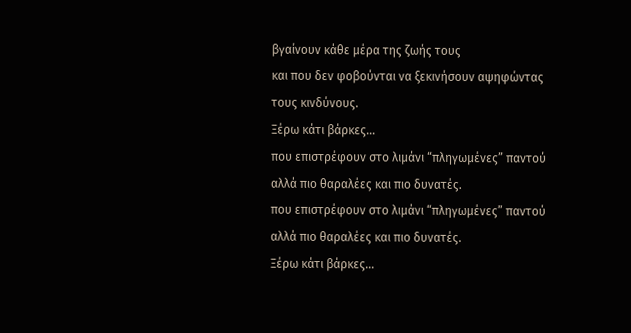βγαίνουν κάθε μέρα της ζωής τους
και που δεν φοβούνται να ξεκινήσουν αψηφώντας
τους κινδύνους.
Ξέρω κάτι βάρκες…
που επιστρέφουν στο λιμάνι “πληγωμένες” παντού
αλλά πιο θαραλέες και πιο δυνατές.
που επιστρέφουν στο λιμάνι “πληγωμένες” παντού
αλλά πιο θαραλέες και πιο δυνατές.
Ξέρω κάτι βάρκες…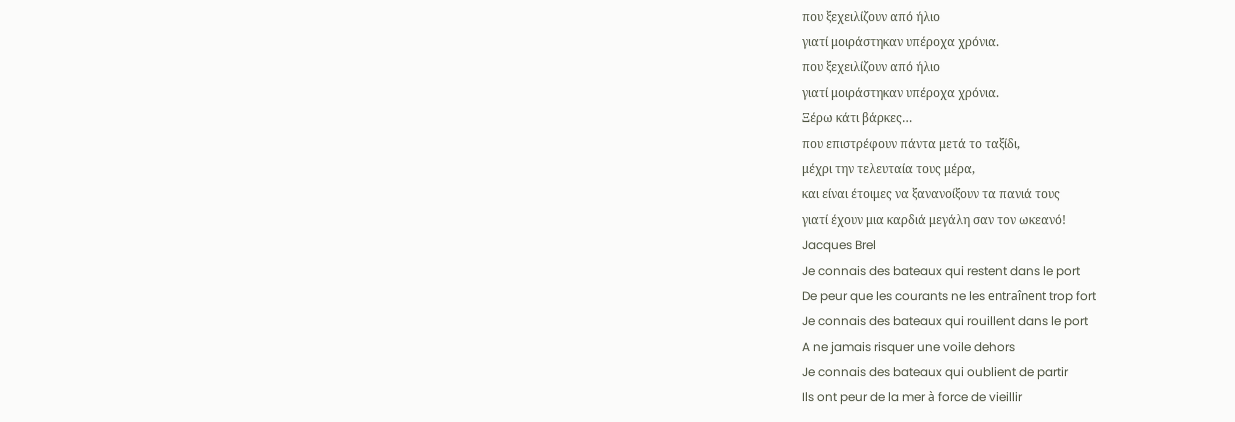που ξεχειλίζουν από ήλιο
γιατί μοιράστηκαν υπέροχα χρόνια.
που ξεχειλίζουν από ήλιο
γιατί μοιράστηκαν υπέροχα χρόνια.
Ξέρω κάτι βάρκες…
που επιστρέφουν πάντα μετά το ταξίδι,
μέχρι την τελευταία τους μέρα,
και είναι έτοιμες να ξανανοίξουν τα πανιά τους
γιατί έχουν μια καρδιά μεγάλη σαν τον ωκεανό!
Jacques Brel
Je connais des bateaux qui restent dans le port
De peur que les courants ne les entraînent trop fort
Je connais des bateaux qui rouillent dans le port
A ne jamais risquer une voile dehors
Je connais des bateaux qui oublient de partir
Ils ont peur de la mer à force de vieillir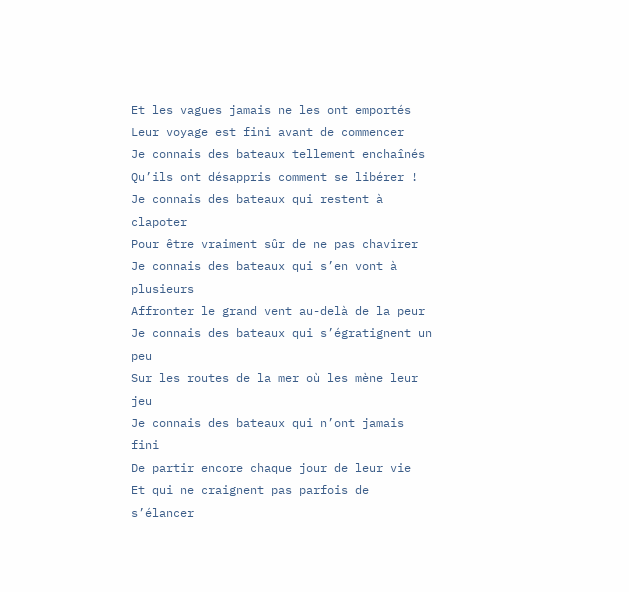Et les vagues jamais ne les ont emportés
Leur voyage est fini avant de commencer
Je connais des bateaux tellement enchaînés
Qu’ils ont désappris comment se libérer !
Je connais des bateaux qui restent à clapoter
Pour être vraiment sûr de ne pas chavirer
Je connais des bateaux qui s’en vont à plusieurs
Affronter le grand vent au-delà de la peur
Je connais des bateaux qui s’égratignent un peu
Sur les routes de la mer où les mène leur jeu
Je connais des bateaux qui n’ont jamais fini
De partir encore chaque jour de leur vie
Et qui ne craignent pas parfois de s’élancer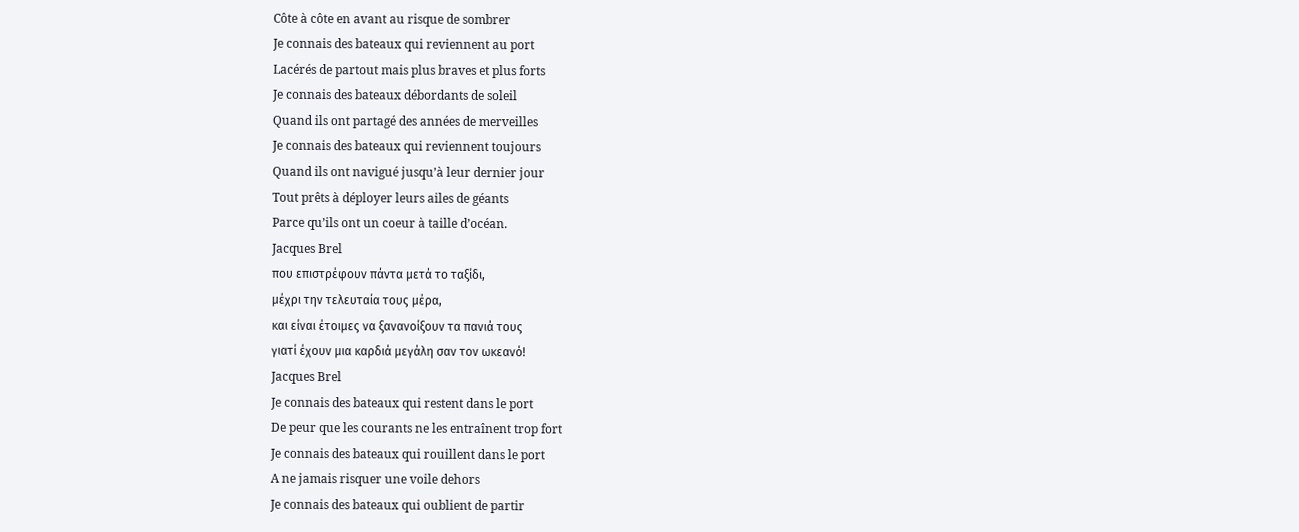Côte à côte en avant au risque de sombrer
Je connais des bateaux qui reviennent au port
Lacérés de partout mais plus braves et plus forts
Je connais des bateaux débordants de soleil
Quand ils ont partagé des années de merveilles
Je connais des bateaux qui reviennent toujours
Quand ils ont navigué jusqu’à leur dernier jour
Tout prêts à déployer leurs ailes de géants
Parce qu’ils ont un coeur à taille d’océan.
Jacques Brel
που επιστρέφουν πάντα μετά το ταξίδι,
μέχρι την τελευταία τους μέρα,
και είναι έτοιμες να ξανανοίξουν τα πανιά τους
γιατί έχουν μια καρδιά μεγάλη σαν τον ωκεανό!
Jacques Brel
Je connais des bateaux qui restent dans le port
De peur que les courants ne les entraînent trop fort
Je connais des bateaux qui rouillent dans le port
A ne jamais risquer une voile dehors
Je connais des bateaux qui oublient de partir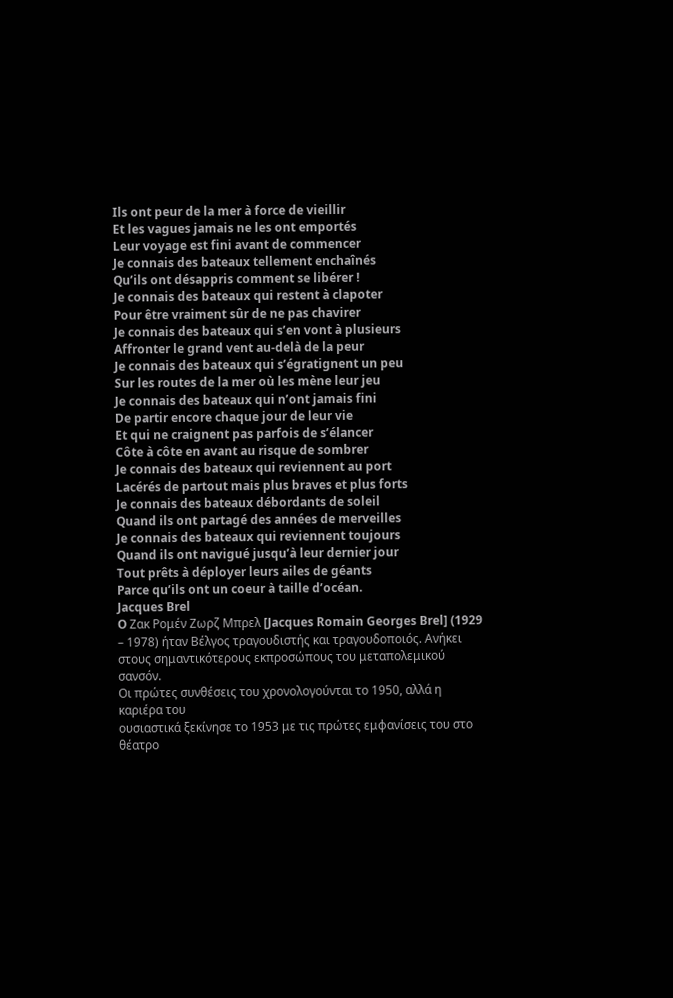Ils ont peur de la mer à force de vieillir
Et les vagues jamais ne les ont emportés
Leur voyage est fini avant de commencer
Je connais des bateaux tellement enchaînés
Qu’ils ont désappris comment se libérer !
Je connais des bateaux qui restent à clapoter
Pour être vraiment sûr de ne pas chavirer
Je connais des bateaux qui s’en vont à plusieurs
Affronter le grand vent au-delà de la peur
Je connais des bateaux qui s’égratignent un peu
Sur les routes de la mer où les mène leur jeu
Je connais des bateaux qui n’ont jamais fini
De partir encore chaque jour de leur vie
Et qui ne craignent pas parfois de s’élancer
Côte à côte en avant au risque de sombrer
Je connais des bateaux qui reviennent au port
Lacérés de partout mais plus braves et plus forts
Je connais des bateaux débordants de soleil
Quand ils ont partagé des années de merveilles
Je connais des bateaux qui reviennent toujours
Quand ils ont navigué jusqu’à leur dernier jour
Tout prêts à déployer leurs ailes de géants
Parce qu’ils ont un coeur à taille d’océan.
Jacques Brel
O Ζακ Ρομέν Ζωρζ Μπρελ [Jacques Romain Georges Brel] (1929 – 1978) ήταν Βέλγος τραγουδιστής και τραγουδοποιός. Ανήκει στους σημαντικότερους εκπροσώπους του μεταπολεμικού σανσόν.
Οι πρώτες συνθέσεις του χρονολογούνται το 1950, αλλά η καριέρα του
ουσιαστικά ξεκίνησε το 1953 με τις πρώτες εμφανίσεις του στο θέατρο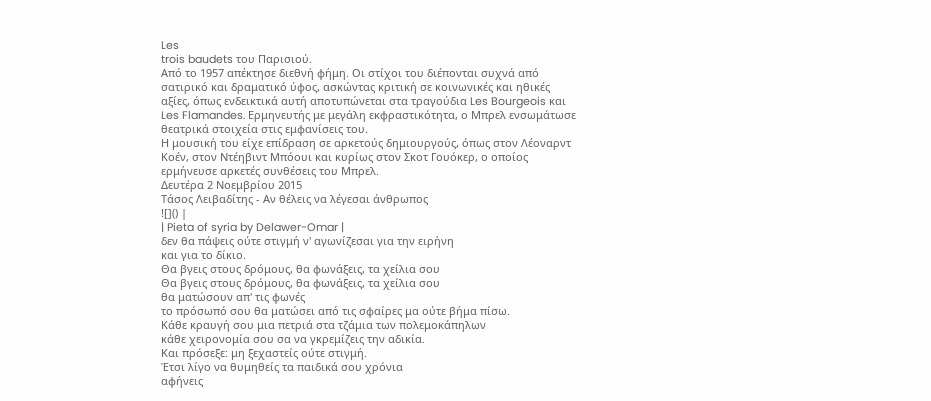Les
trois baudets του Παρισιού.
Από το 1957 απέκτησε διεθνή φήμη. Οι στίχοι του διέπονται συχνά από
σατιρικό και δραματικό ύφος, ασκώντας κριτική σε κοινωνικές και ηθικές
αξίες, όπως ενδεικτικά αυτή αποτυπώνεται στα τραγούδια Les Bourgeois και
Les Flamandes. Ερμηνευτής με μεγάλη εκφραστικότητα, ο Μπρελ ενσωμάτωσε
θεατρικά στοιχεία στις εμφανίσεις του.
Η μουσική του είχε επίδραση σε αρκετούς δημιουργούς, όπως στον Λέοναρντ
Κοέν, στον Ντέηβιντ Μπόουι και κυρίως στον Σκοτ Γουόκερ, ο οποίος
ερμήνευσε αρκετές συνθέσεις του Μπρελ.
Δευτέρα 2 Νοεμβρίου 2015
Τάσος Λειβαδίτης - Αν θέλεις να λέγεσαι άνθρωπος
![]() |
| Pieta of syria by Delawer-Omar |
δεν θα πάψεις ούτε στιγμή ν' αγωνίζεσαι για την ειρήνη
και για το δίκιο.
Θα βγεις στους δρόμους, θα φωνάξεις, τα χείλια σου
Θα βγεις στους δρόμους, θα φωνάξεις, τα χείλια σου
θα ματώσουν απ' τις φωνές
το πρόσωπό σου θα ματώσει από τις σφαίρες μα ούτε βήμα πίσω.
Κάθε κραυγή σου μια πετριά στα τζάμια των πολεμοκάπηλων
κάθε χειρονομία σου σα να γκρεμίζεις την αδικία.
Και πρόσεξε: μη ξεχαστείς ούτε στιγμή.
Έτσι λίγο να θυμηθείς τα παιδικά σου χρόνια
αφήνεις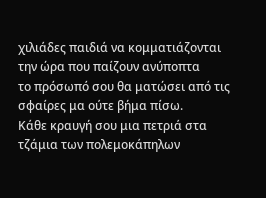χιλιάδες παιδιά να κομματιάζονται την ώρα που παίζουν ανύποπτα
το πρόσωπό σου θα ματώσει από τις σφαίρες μα ούτε βήμα πίσω.
Κάθε κραυγή σου μια πετριά στα τζάμια των πολεμοκάπηλων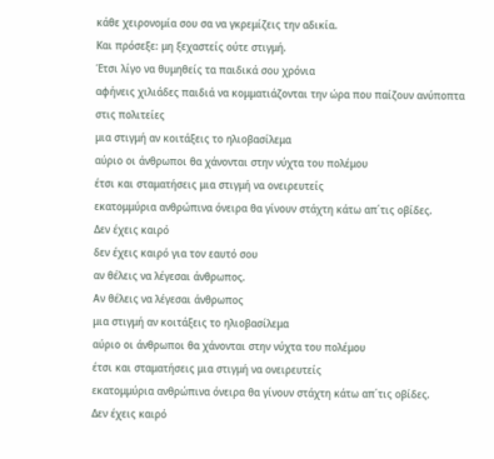κάθε χειρονομία σου σα να γκρεμίζεις την αδικία.
Και πρόσεξε: μη ξεχαστείς ούτε στιγμή.
Έτσι λίγο να θυμηθείς τα παιδικά σου χρόνια
αφήνεις χιλιάδες παιδιά να κομματιάζονται την ώρα που παίζουν ανύποπτα
στις πολιτείες
μια στιγμή αν κοιτάξεις το ηλιοβασίλεμα
αύριο οι άνθρωποι θα χάνονται στην νύχτα του πολέμου
έτσι και σταματήσεις μια στιγμή να ονειρευτείς
εκατομμύρια ανθρώπινα όνειρα θα γίνουν στάχτη κάτω απ΄τις οβίδες.
Δεν έχεις καιρό
δεν έχεις καιρό για τον εαυτό σου
αν θέλεις να λέγεσαι άνθρωπος.
Αν θέλεις να λέγεσαι άνθρωπος
μια στιγμή αν κοιτάξεις το ηλιοβασίλεμα
αύριο οι άνθρωποι θα χάνονται στην νύχτα του πολέμου
έτσι και σταματήσεις μια στιγμή να ονειρευτείς
εκατομμύρια ανθρώπινα όνειρα θα γίνουν στάχτη κάτω απ΄τις οβίδες.
Δεν έχεις καιρό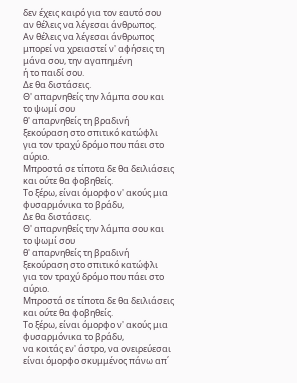δεν έχεις καιρό για τον εαυτό σου
αν θέλεις να λέγεσαι άνθρωπος.
Αν θέλεις να λέγεσαι άνθρωπος
μπορεί να χρειαστεί ν' αφήσεις τη μάνα σου, την αγαπημένη
ή το παιδί σου.
Δε θα διστάσεις.
Θ' απαρνηθείς την λάμπα σου και το ψωμί σου
θ' απαρνηθείς τη βραδινή ξεκούραση στο σπιτικό κατώφλι
για τον τραχύ δρόμο που πάει στο αύριο.
Μπροστά σε τίποτα δε θα δειλιάσεις και ούτε θα φοβηθείς.
Το ξέρω, είναι όμορφο ν' ακούς μια φυσαρμόνικα το βράδυ,
Δε θα διστάσεις.
Θ' απαρνηθείς την λάμπα σου και το ψωμί σου
θ' απαρνηθείς τη βραδινή ξεκούραση στο σπιτικό κατώφλι
για τον τραχύ δρόμο που πάει στο αύριο.
Μπροστά σε τίποτα δε θα δειλιάσεις και ούτε θα φοβηθείς.
Το ξέρω, είναι όμορφο ν' ακούς μια φυσαρμόνικα το βράδυ,
να κοιτάς εν' άστρο, να ονειρεύεσαι
είναι όμορφο σκυμμένος πάνω απ΄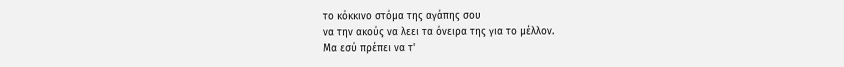το κόκκινο στόμα της αγάπης σου
να την ακούς να λεει τα όνειρα της για το μέλλον.
Μα εσύ πρέπει να τ'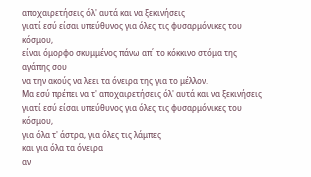αποχαιρετήσεις όλ' αυτά και να ξεκινήσεις
γιατί εσύ είσαι υπεύθυνος για όλες τις φυσαρμόνικες του κόσμου,
είναι όμορφο σκυμμένος πάνω απ΄ το κόκκινο στόμα της αγάπης σου
να την ακούς να λεει τα όνειρα της για το μέλλον.
Μα εσύ πρέπει να τ' αποχαιρετήσεις όλ' αυτά και να ξεκινήσεις
γιατί εσύ είσαι υπεύθυνος για όλες τις φυσαρμόνικες του κόσμου,
για όλα τ' άστρα, για όλες τις λάμπες
και για όλα τα όνειρα
αν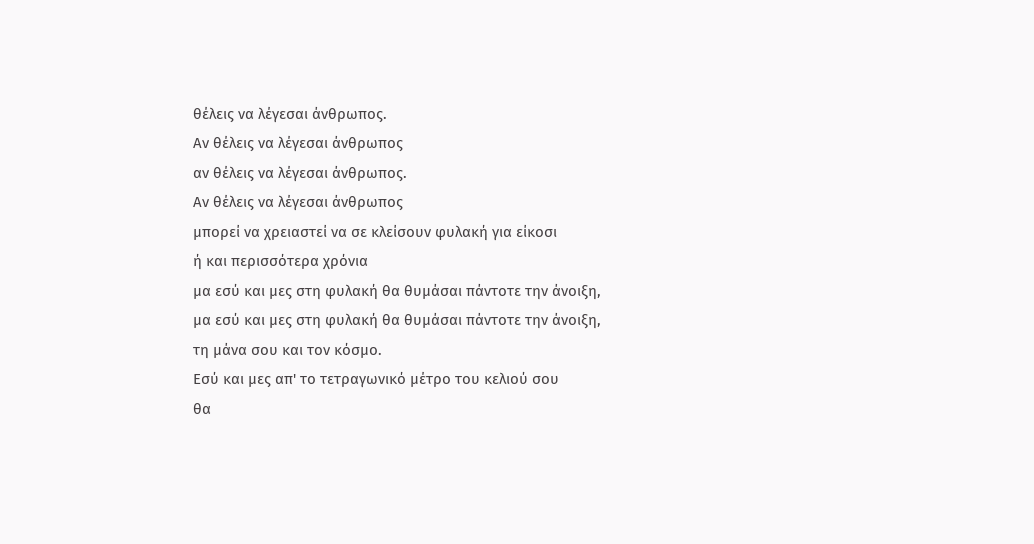θέλεις να λέγεσαι άνθρωπος.
Αν θέλεις να λέγεσαι άνθρωπος
αν θέλεις να λέγεσαι άνθρωπος.
Αν θέλεις να λέγεσαι άνθρωπος
μπορεί να χρειαστεί να σε κλείσουν φυλακή για είκοσι
ή και περισσότερα χρόνια
μα εσύ και μες στη φυλακή θα θυμάσαι πάντοτε την άνοιξη,
μα εσύ και μες στη φυλακή θα θυμάσαι πάντοτε την άνοιξη,
τη μάνα σου και τον κόσμο.
Εσύ και μες απ' το τετραγωνικό μέτρο του κελιού σου
θα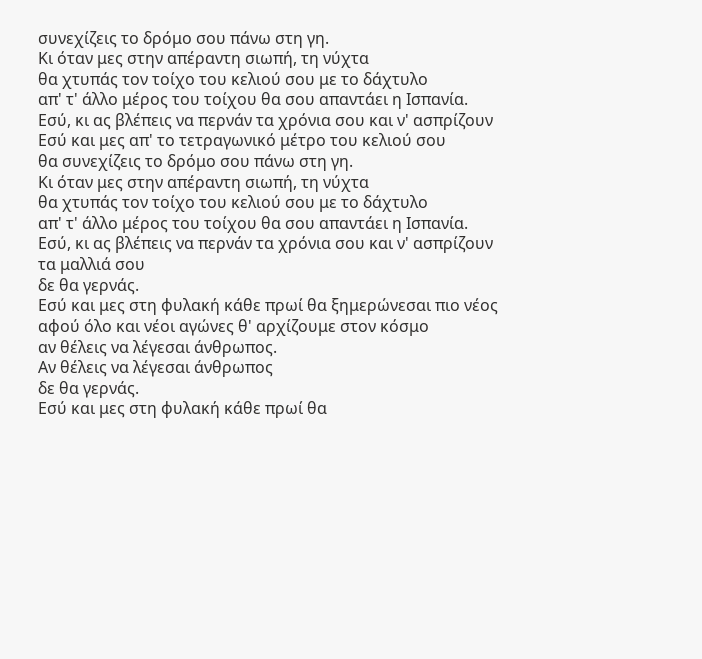συνεχίζεις το δρόμο σου πάνω στη γη.
Κι όταν μες στην απέραντη σιωπή, τη νύχτα
θα χτυπάς τον τοίχο του κελιού σου με το δάχτυλο
απ' τ' άλλο μέρος του τοίχου θα σου απαντάει η Ισπανία.
Εσύ, κι ας βλέπεις να περνάν τα χρόνια σου και ν' ασπρίζουν
Εσύ και μες απ' το τετραγωνικό μέτρο του κελιού σου
θα συνεχίζεις το δρόμο σου πάνω στη γη.
Κι όταν μες στην απέραντη σιωπή, τη νύχτα
θα χτυπάς τον τοίχο του κελιού σου με το δάχτυλο
απ' τ' άλλο μέρος του τοίχου θα σου απαντάει η Ισπανία.
Εσύ, κι ας βλέπεις να περνάν τα χρόνια σου και ν' ασπρίζουν
τα μαλλιά σου
δε θα γερνάς.
Εσύ και μες στη φυλακή κάθε πρωί θα ξημερώνεσαι πιο νέος
αφού όλο και νέοι αγώνες θ' αρχίζουμε στον κόσμο
αν θέλεις να λέγεσαι άνθρωπος.
Αν θέλεις να λέγεσαι άνθρωπος
δε θα γερνάς.
Εσύ και μες στη φυλακή κάθε πρωί θα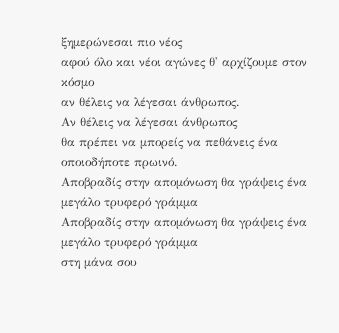ξημερώνεσαι πιο νέος
αφού όλο και νέοι αγώνες θ' αρχίζουμε στον κόσμο
αν θέλεις να λέγεσαι άνθρωπος.
Αν θέλεις να λέγεσαι άνθρωπος
θα πρέπει να μπορείς να πεθάνεις ένα οποιοδήποτε πρωινό.
Αποβραδίς στην απομόνωση θα γράψεις ένα μεγάλο τρυφερό γράμμα
Αποβραδίς στην απομόνωση θα γράψεις ένα μεγάλο τρυφερό γράμμα
στη μάνα σου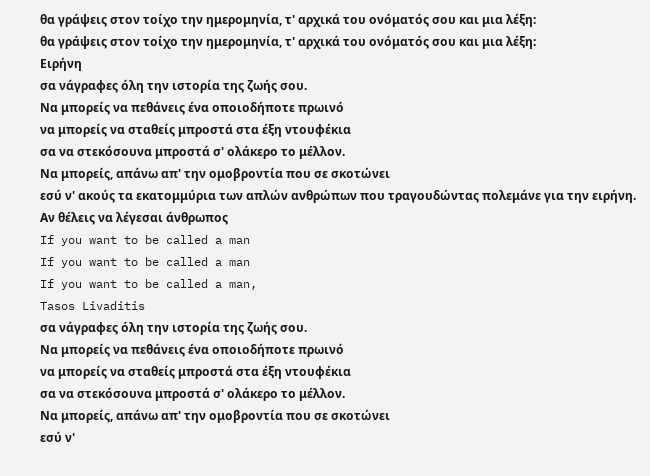θα γράψεις στον τοίχο την ημερομηνία, τ' αρχικά του ονόματός σου και μια λέξη:
θα γράψεις στον τοίχο την ημερομηνία, τ' αρχικά του ονόματός σου και μια λέξη:
Ειρήνη
σα νάγραφες όλη την ιστορία της ζωής σου.
Να μπορείς να πεθάνεις ένα οποιοδήποτε πρωινό
να μπορείς να σταθείς μπροστά στα έξη ντουφέκια
σα να στεκόσουνα μπροστά σ' ολάκερο το μέλλον.
Να μπορείς, απάνω απ' την ομοβροντία που σε σκοτώνει
εσύ ν' ακούς τα εκατομμύρια των απλών ανθρώπων που τραγουδώντας πολεμάνε για την ειρήνη.
Αν θέλεις να λέγεσαι άνθρωπος
If you want to be called a man
If you want to be called a man
If you want to be called a man,
Tasos Livaditis
σα νάγραφες όλη την ιστορία της ζωής σου.
Να μπορείς να πεθάνεις ένα οποιοδήποτε πρωινό
να μπορείς να σταθείς μπροστά στα έξη ντουφέκια
σα να στεκόσουνα μπροστά σ' ολάκερο το μέλλον.
Να μπορείς, απάνω απ' την ομοβροντία που σε σκοτώνει
εσύ ν'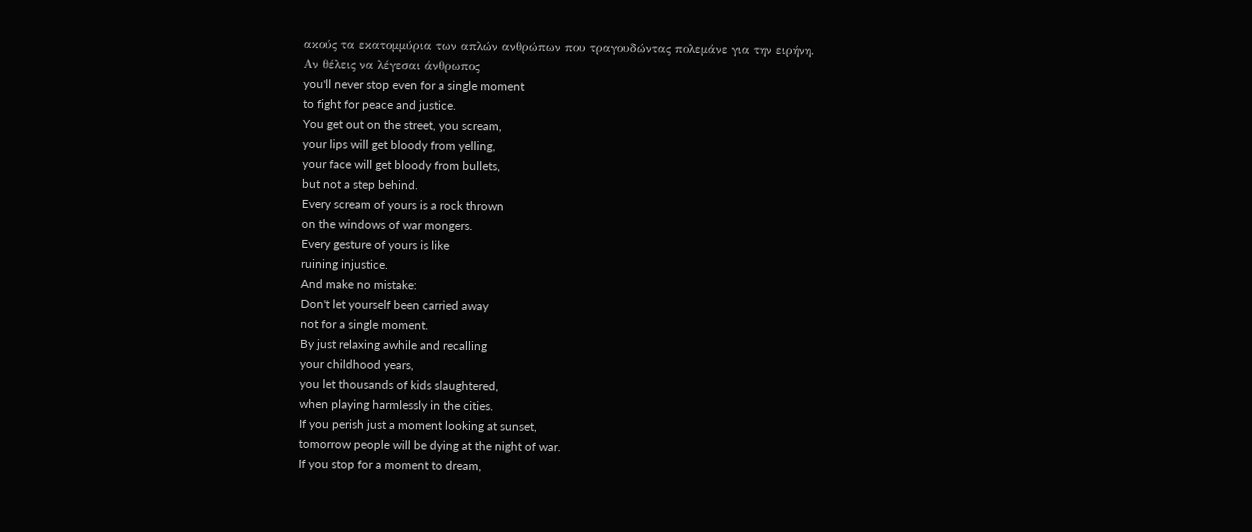ακούς τα εκατομμύρια των απλών ανθρώπων που τραγουδώντας πολεμάνε για την ειρήνη.
Αν θέλεις να λέγεσαι άνθρωπος
you'll never stop even for a single moment
to fight for peace and justice.
You get out on the street, you scream,
your lips will get bloody from yelling,
your face will get bloody from bullets,
but not a step behind.
Every scream of yours is a rock thrown
on the windows of war mongers.
Every gesture of yours is like
ruining injustice.
And make no mistake:
Don't let yourself been carried away
not for a single moment.
By just relaxing awhile and recalling
your childhood years,
you let thousands of kids slaughtered,
when playing harmlessly in the cities.
If you perish just a moment looking at sunset,
tomorrow people will be dying at the night of war.
If you stop for a moment to dream,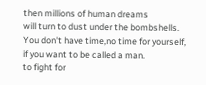then millions of human dreams
will turn to dust under the bombshells.
You don't have time,no time for yourself,
if you want to be called a man.
to fight for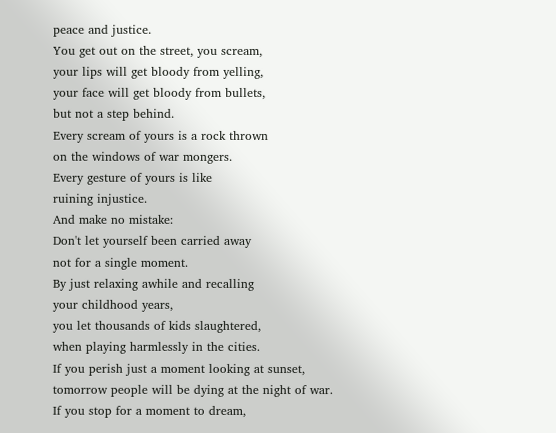peace and justice.
You get out on the street, you scream,
your lips will get bloody from yelling,
your face will get bloody from bullets,
but not a step behind.
Every scream of yours is a rock thrown
on the windows of war mongers.
Every gesture of yours is like
ruining injustice.
And make no mistake:
Don't let yourself been carried away
not for a single moment.
By just relaxing awhile and recalling
your childhood years,
you let thousands of kids slaughtered,
when playing harmlessly in the cities.
If you perish just a moment looking at sunset,
tomorrow people will be dying at the night of war.
If you stop for a moment to dream,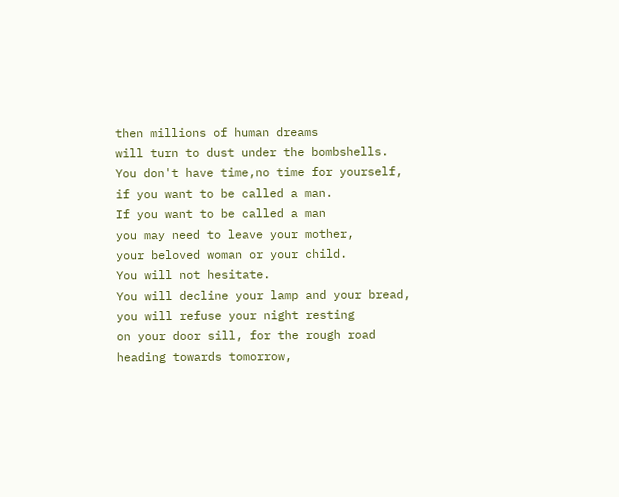then millions of human dreams
will turn to dust under the bombshells.
You don't have time,no time for yourself,
if you want to be called a man.
If you want to be called a man
you may need to leave your mother,
your beloved woman or your child.
You will not hesitate.
You will decline your lamp and your bread,
you will refuse your night resting
on your door sill, for the rough road
heading towards tomorrow,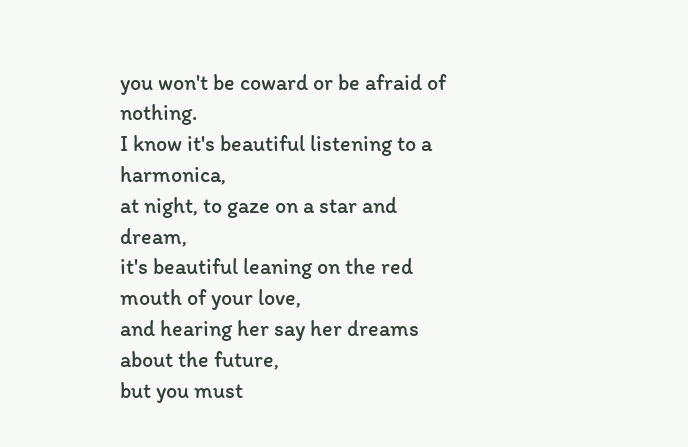you won't be coward or be afraid of nothing.
I know it's beautiful listening to a harmonica,
at night, to gaze on a star and dream,
it's beautiful leaning on the red mouth of your love,
and hearing her say her dreams about the future,
but you must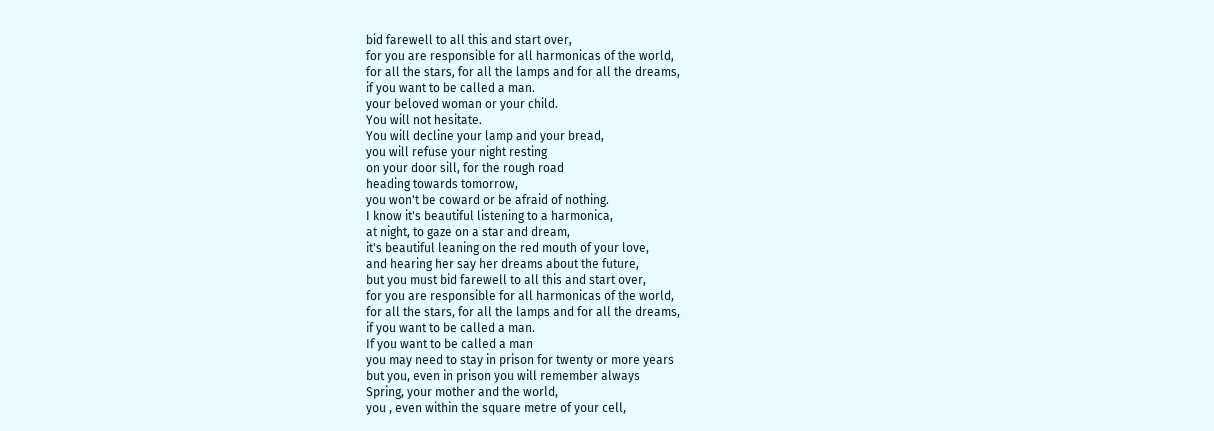bid farewell to all this and start over,
for you are responsible for all harmonicas of the world,
for all the stars, for all the lamps and for all the dreams,
if you want to be called a man.
your beloved woman or your child.
You will not hesitate.
You will decline your lamp and your bread,
you will refuse your night resting
on your door sill, for the rough road
heading towards tomorrow,
you won't be coward or be afraid of nothing.
I know it's beautiful listening to a harmonica,
at night, to gaze on a star and dream,
it's beautiful leaning on the red mouth of your love,
and hearing her say her dreams about the future,
but you must bid farewell to all this and start over,
for you are responsible for all harmonicas of the world,
for all the stars, for all the lamps and for all the dreams,
if you want to be called a man.
If you want to be called a man
you may need to stay in prison for twenty or more years
but you, even in prison you will remember always
Spring, your mother and the world,
you , even within the square metre of your cell,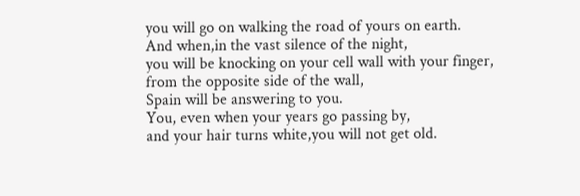you will go on walking the road of yours on earth.
And when,in the vast silence of the night,
you will be knocking on your cell wall with your finger,
from the opposite side of the wall,
Spain will be answering to you.
You, even when your years go passing by,
and your hair turns white,you will not get old.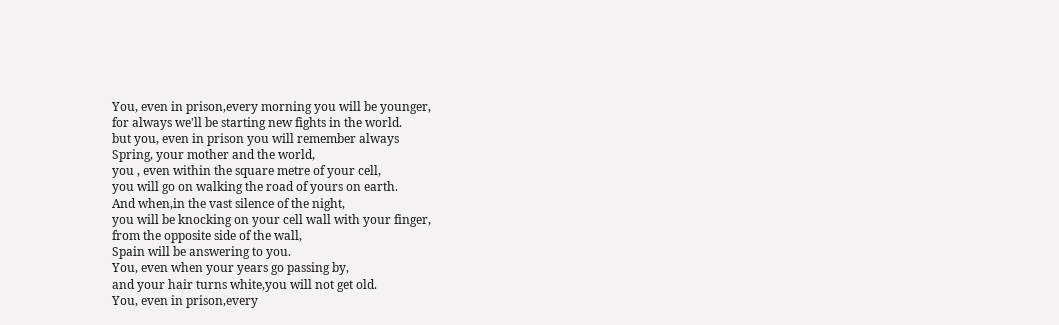You, even in prison,every morning you will be younger,
for always we'll be starting new fights in the world.
but you, even in prison you will remember always
Spring, your mother and the world,
you , even within the square metre of your cell,
you will go on walking the road of yours on earth.
And when,in the vast silence of the night,
you will be knocking on your cell wall with your finger,
from the opposite side of the wall,
Spain will be answering to you.
You, even when your years go passing by,
and your hair turns white,you will not get old.
You, even in prison,every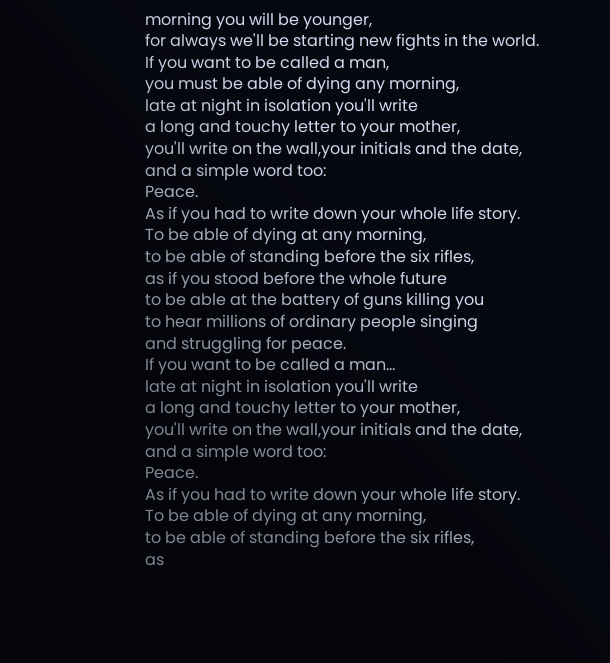morning you will be younger,
for always we'll be starting new fights in the world.
If you want to be called a man,
you must be able of dying any morning,
late at night in isolation you'll write
a long and touchy letter to your mother,
you'll write on the wall,your initials and the date,
and a simple word too:
Peace.
As if you had to write down your whole life story.
To be able of dying at any morning,
to be able of standing before the six rifles,
as if you stood before the whole future
to be able at the battery of guns killing you
to hear millions of ordinary people singing
and struggling for peace.
If you want to be called a man...
late at night in isolation you'll write
a long and touchy letter to your mother,
you'll write on the wall,your initials and the date,
and a simple word too:
Peace.
As if you had to write down your whole life story.
To be able of dying at any morning,
to be able of standing before the six rifles,
as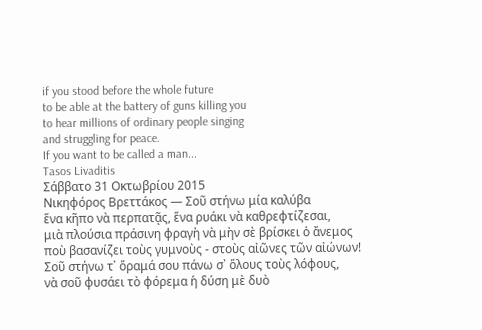if you stood before the whole future
to be able at the battery of guns killing you
to hear millions of ordinary people singing
and struggling for peace.
If you want to be called a man...
Tasos Livaditis
Σάββατο 31 Οκτωβρίου 2015
Νικηφόρος Βρεττάκος — Σοῦ στήνω μία καλύβα
ἕνα κῆπο νὰ περπατᾷς, ἕνα ρυάκι νὰ καθρεφτίζεσαι,
μιὰ πλούσια πράσινη φραγὴ νὰ μὴν σὲ βρίσκει ὁ ἄνεμος
ποὺ βασανίζει τοὺς γυμνοὺς - στοὺς αἰῶνες τῶν αἰώνων!
Σοῦ στήνω τ᾿ ὅραμά σου πάνω σ᾿ ὅλους τοὺς λόφους,
νὰ σοῦ φυσάει τὸ φόρεμα ἡ δύση μὲ δυὸ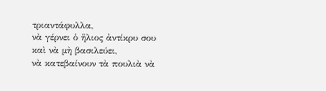τριαντάφυλλα,
νὰ γέρνει ὁ ἥλιος ἀντίκρυ σου καὶ νὰ μὴ βασιλεύει,
νὰ κατεβαίνουν τὰ πουλιὰ νὰ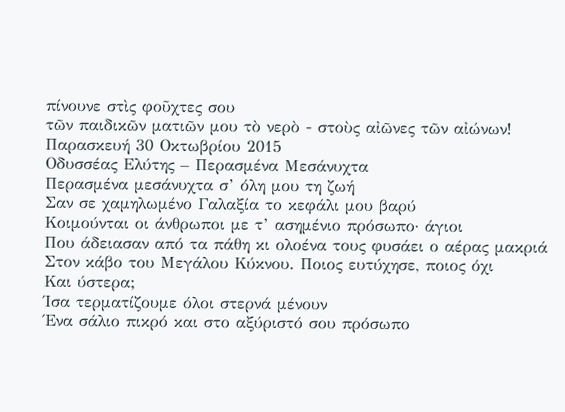πίνουνε στὶς φοῦχτες σου
τῶν παιδικῶν ματιῶν μου τὸ νερὸ - στοὺς αἰῶνες τῶν αἰώνων!
Παρασκευή 30 Οκτωβρίου 2015
Οδυσσέας Ελύτης – Περασμένα Μεσάνυχτα
Περασμένα μεσάνυχτα σ’ όλη μου τη ζωή
Σαν σε χαμηλωμένο Γαλαξία το κεφάλι μου βαρύ
Κοιμούνται οι άνθρωποι με τ’ ασημένιο πρόσωπο· άγιοι
Που άδειασαν από τα πάθη κι ολοένα τους φυσάει ο αέρας μακριά
Στον κάβο του Μεγάλου Κύκνου. Ποιος ευτύχησε, ποιος όχι
Και ύστερα;
Ίσα τερματίζουμε όλοι στερνά μένουν
Ένα σάλιο πικρό και στο αξύριστό σου πρόσωπο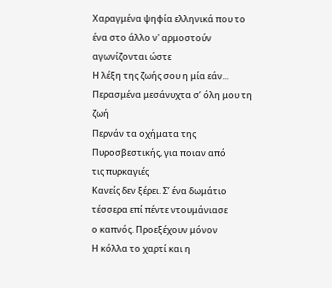Χαραγμένα ψηφία ελληνικά που το ένα στο άλλο ν' αρμοστούν
αγωνίζονται ώστε
Η λέξη της ζωής σου η μία εάν...
Περασμένα μεσάνυχτα σ’ όλη μου τη ζωή
Περνάν τα οχήματα της Πυροσβεστικής, για ποιαν από
τις πυρκαγιές
Κανείς δεν ξέρει. Σ’ ένα δωμάτιο τέσσερα επί πέντε ντουμάνιασε
ο καπνός. Προεξέχουν μόνον
Η κόλλα το χαρτί και η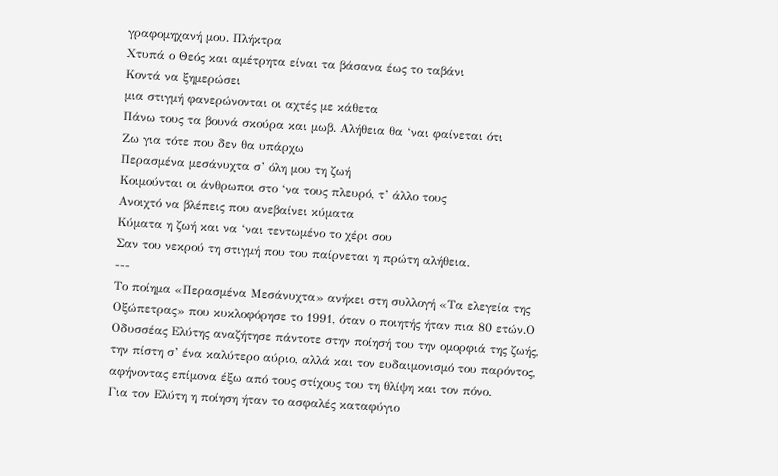γραφομηχανή μου. Πλήκτρα
Χτυπά ο Θεός και αμέτρητα είναι τα βάσανα έως το ταβάνι
Κοντά να ξημερώσει
μια στιγμή φανερώνονται οι αχτές με κάθετα
Πάνω τους τα βουνά σκούρα και μωβ. Αλήθεια θα ‘ναι φαίνεται ότι
Ζω για τότε που δεν θα υπάρχω
Περασμένα μεσάνυχτα σ’ όλη μου τη ζωή
Κοιμούνται οι άνθρωποι στο ‘να τους πλευρό, τ’ άλλο τους
Ανοιχτό να βλέπεις που ανεβαίνει κύματα
Κύματα η ζωή και να ‘ναι τεντωμένο το χέρι σου
Σαν του νεκρού τη στιγμή που του παίρνεται η πρώτη αλήθεια.
---
Το ποίημα «Περασμένα Μεσάνυχτα» ανήκει στη συλλογή «Τα ελεγεία της Οξώπετρας» που κυκλοφόρησε το 1991, όταν ο ποιητής ήταν πια 80 ετών.Ο Οδυσσέας Ελύτης αναζήτησε πάντοτε στην ποίησή του την ομορφιά της ζωής, την πίστη σ’ ένα καλύτερο αύριο, αλλά και τον ευδαιμονισμό του παρόντος, αφήνοντας επίμονα έξω από τους στίχους του τη θλίψη και τον πόνο.
Για τον Ελύτη η ποίηση ήταν το ασφαλές καταφύγιο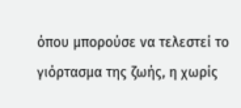όπου μπορούσε να τελεστεί το γιόρτασμα της ζωής, η χωρίς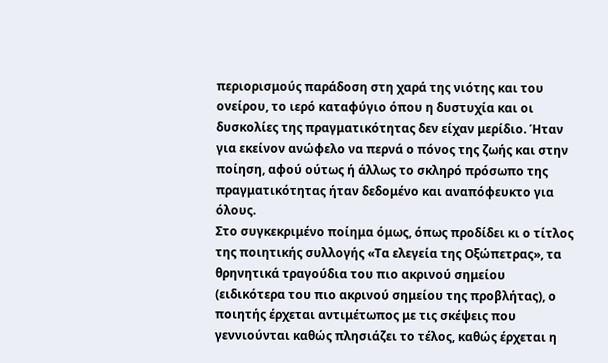περιορισμούς παράδοση στη χαρά της νιότης και του ονείρου, το ιερό καταφύγιο όπου η δυστυχία και οι δυσκολίες της πραγματικότητας δεν είχαν μερίδιο. Ήταν για εκείνον ανώφελο να περνά ο πόνος της ζωής και στην ποίηση, αφού ούτως ή άλλως το σκληρό πρόσωπο της πραγματικότητας ήταν δεδομένο και αναπόφευκτο για όλους.
Στο συγκεκριμένο ποίημα όμως, όπως προδίδει κι ο τίτλος της ποιητικής συλλογής «Τα ελεγεία της Οξώπετρας», τα θρηνητικά τραγούδια του πιο ακρινού σημείου (ειδικότερα του πιο ακρινού σημείου της προβλήτας), ο ποιητής έρχεται αντιμέτωπος με τις σκέψεις που γεννιούνται καθώς πλησιάζει το τέλος, καθώς έρχεται η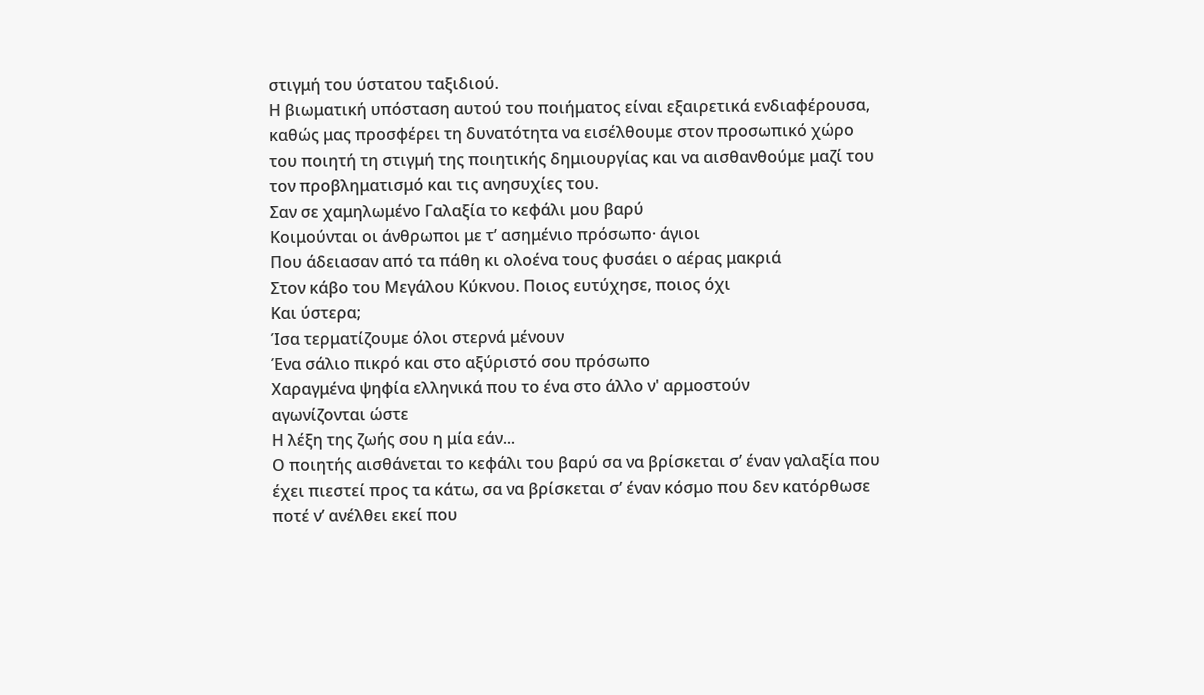στιγμή του ύστατου ταξιδιού.
Η βιωματική υπόσταση αυτού του ποιήματος είναι εξαιρετικά ενδιαφέρουσα, καθώς μας προσφέρει τη δυνατότητα να εισέλθουμε στον προσωπικό χώρο του ποιητή τη στιγμή της ποιητικής δημιουργίας και να αισθανθούμε μαζί του τον προβληματισμό και τις ανησυχίες του.
Σαν σε χαμηλωμένο Γαλαξία το κεφάλι μου βαρύ
Κοιμούνται οι άνθρωποι με τ’ ασημένιο πρόσωπο· άγιοι
Που άδειασαν από τα πάθη κι ολοένα τους φυσάει ο αέρας μακριά
Στον κάβο του Μεγάλου Κύκνου. Ποιος ευτύχησε, ποιος όχι
Και ύστερα;
Ίσα τερματίζουμε όλοι στερνά μένουν
Ένα σάλιο πικρό και στο αξύριστό σου πρόσωπο
Χαραγμένα ψηφία ελληνικά που το ένα στο άλλο ν' αρμοστούν
αγωνίζονται ώστε
Η λέξη της ζωής σου η μία εάν...
Ο ποιητής αισθάνεται το κεφάλι του βαρύ σα να βρίσκεται σ’ έναν γαλαξία που έχει πιεστεί προς τα κάτω, σα να βρίσκεται σ’ έναν κόσμο που δεν κατόρθωσε ποτέ ν’ ανέλθει εκεί που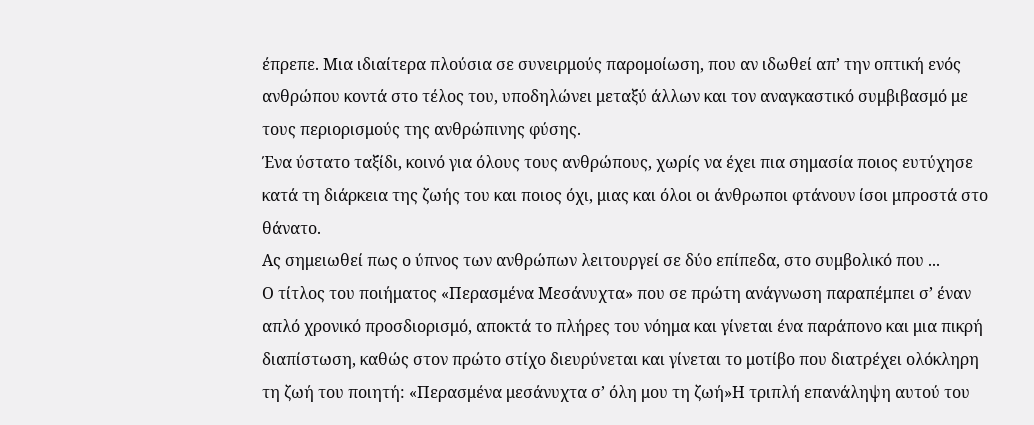έπρεπε. Μια ιδιαίτερα πλούσια σε συνειρμούς παρομοίωση, που αν ιδωθεί απ’ την οπτική ενός ανθρώπου κοντά στο τέλος του, υποδηλώνει μεταξύ άλλων και τον αναγκαστικό συμβιβασμό με τους περιορισμούς της ανθρώπινης φύσης.
Ένα ύστατο ταξίδι, κοινό για όλους τους ανθρώπους, χωρίς να έχει πια σημασία ποιος ευτύχησε κατά τη διάρκεια της ζωής του και ποιος όχι, μιας και όλοι οι άνθρωποι φτάνουν ίσοι μπροστά στο θάνατο.
Ας σημειωθεί πως ο ύπνος των ανθρώπων λειτουργεί σε δύο επίπεδα, στο συμβολικό που ...
Ο τίτλος του ποιήματος «Περασμένα Μεσάνυχτα» που σε πρώτη ανάγνωση παραπέμπει σ’ έναν απλό χρονικό προσδιορισμό, αποκτά το πλήρες του νόημα και γίνεται ένα παράπονο και μια πικρή διαπίστωση, καθώς στον πρώτο στίχο διευρύνεται και γίνεται το μοτίβο που διατρέχει ολόκληρη τη ζωή του ποιητή: «Περασμένα μεσάνυχτα σ’ όλη μου τη ζωή»Η τριπλή επανάληψη αυτού του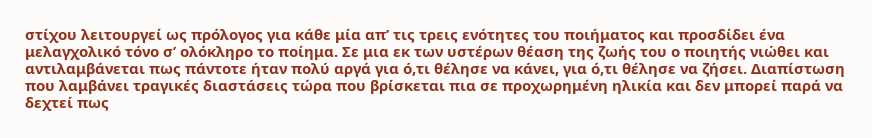στίχου λειτουργεί ως πρόλογος για κάθε μία απ’ τις τρεις ενότητες του ποιήματος και προσδίδει ένα μελαγχολικό τόνο σ’ ολόκληρο το ποίημα. Σε μια εκ των υστέρων θέαση της ζωής του ο ποιητής νιώθει και αντιλαμβάνεται πως πάντοτε ήταν πολύ αργά για ό,τι θέλησε να κάνει, για ό,τι θέλησε να ζήσει. Διαπίστωση που λαμβάνει τραγικές διαστάσεις τώρα που βρίσκεται πια σε προχωρημένη ηλικία και δεν μπορεί παρά να δεχτεί πως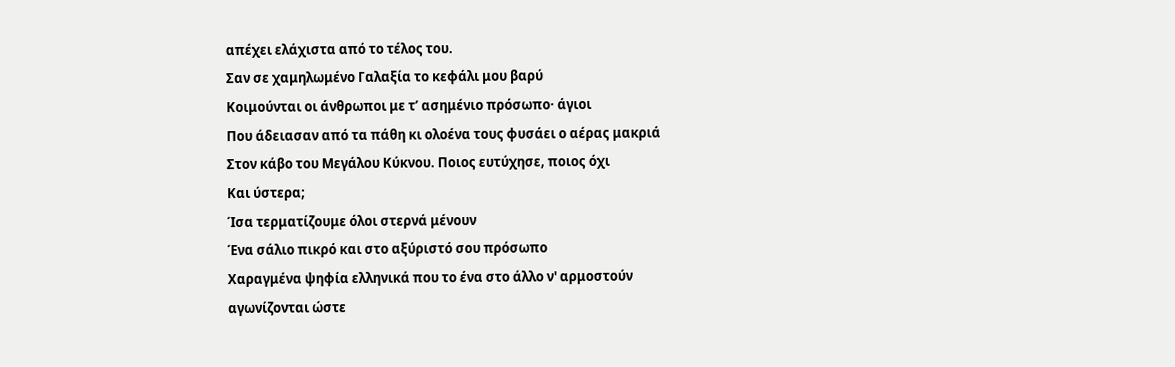απέχει ελάχιστα από το τέλος του.
Σαν σε χαμηλωμένο Γαλαξία το κεφάλι μου βαρύ
Κοιμούνται οι άνθρωποι με τ’ ασημένιο πρόσωπο· άγιοι
Που άδειασαν από τα πάθη κι ολοένα τους φυσάει ο αέρας μακριά
Στον κάβο του Μεγάλου Κύκνου. Ποιος ευτύχησε, ποιος όχι
Και ύστερα;
Ίσα τερματίζουμε όλοι στερνά μένουν
Ένα σάλιο πικρό και στο αξύριστό σου πρόσωπο
Χαραγμένα ψηφία ελληνικά που το ένα στο άλλο ν' αρμοστούν
αγωνίζονται ώστε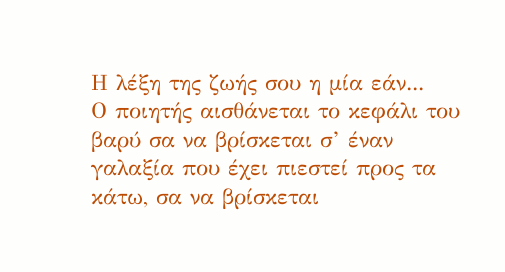Η λέξη της ζωής σου η μία εάν...
Ο ποιητής αισθάνεται το κεφάλι του βαρύ σα να βρίσκεται σ’ έναν γαλαξία που έχει πιεστεί προς τα κάτω, σα να βρίσκεται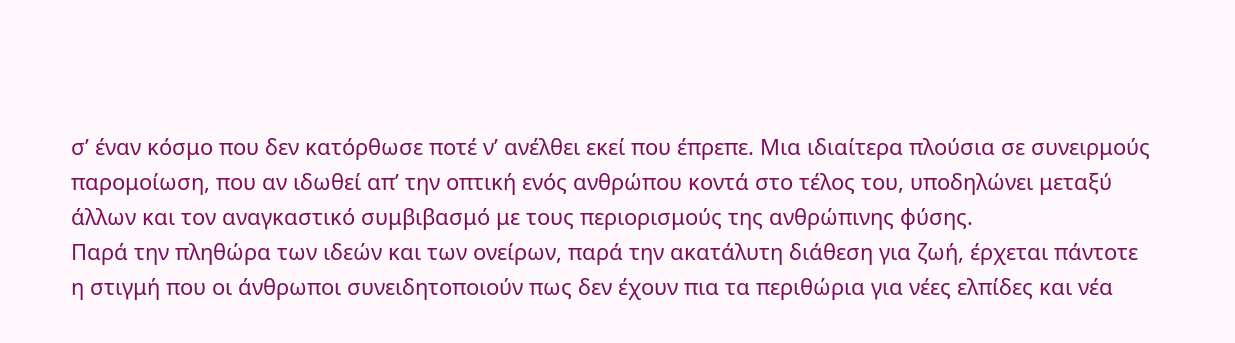σ’ έναν κόσμο που δεν κατόρθωσε ποτέ ν’ ανέλθει εκεί που έπρεπε. Μια ιδιαίτερα πλούσια σε συνειρμούς παρομοίωση, που αν ιδωθεί απ’ την οπτική ενός ανθρώπου κοντά στο τέλος του, υποδηλώνει μεταξύ άλλων και τον αναγκαστικό συμβιβασμό με τους περιορισμούς της ανθρώπινης φύσης.
Παρά την πληθώρα των ιδεών και των ονείρων, παρά την ακατάλυτη διάθεση για ζωή, έρχεται πάντοτε η στιγμή που οι άνθρωποι συνειδητοποιούν πως δεν έχουν πια τα περιθώρια για νέες ελπίδες και νέα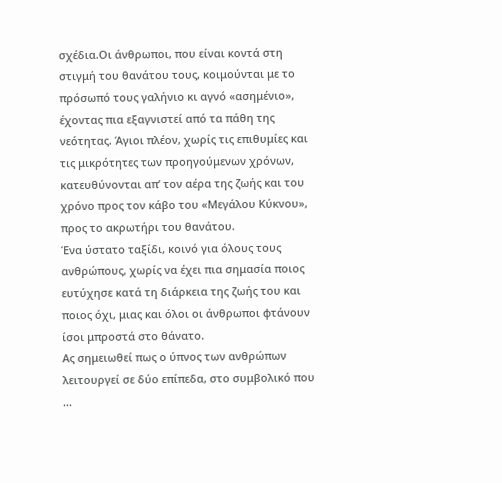σχέδια.Οι άνθρωποι, που είναι κοντά στη στιγμή του θανάτου τους, κοιμούνται με το πρόσωπό τους γαλήνιο κι αγνό «ασημένιο», έχοντας πια εξαγνιστεί από τα πάθη της νεότητας. Άγιοι πλέον, χωρίς τις επιθυμίες και τις μικρότητες των προηγούμενων χρόνων, κατευθύνονται απ’ τον αέρα της ζωής και του χρόνο προς τον κάβο του «Μεγάλου Κύκνου», προς το ακρωτήρι του θανάτου.
Ένα ύστατο ταξίδι, κοινό για όλους τους ανθρώπους, χωρίς να έχει πια σημασία ποιος ευτύχησε κατά τη διάρκεια της ζωής του και ποιος όχι, μιας και όλοι οι άνθρωποι φτάνουν ίσοι μπροστά στο θάνατο.
Ας σημειωθεί πως ο ύπνος των ανθρώπων λειτουργεί σε δύο επίπεδα, στο συμβολικό που ...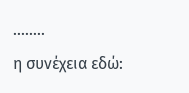........
η συνέχεια εδώ: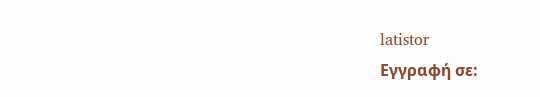latistor
Εγγραφή σε: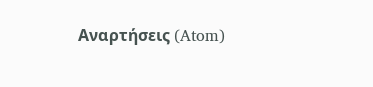Αναρτήσεις (Atom)